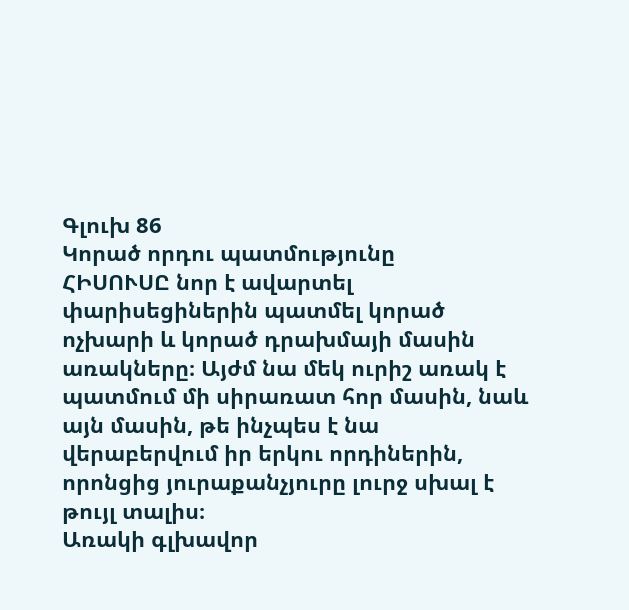Գլուխ 86
Կորած որդու պատմությունը
ՀԻՍՈՒՍԸ նոր է ավարտել փարիսեցիներին պատմել կորած ոչխարի և կորած դրախմայի մասին առակները։ Այժմ նա մեկ ուրիշ առակ է պատմում մի սիրառատ հոր մասին, նաև այն մասին, թե ինչպես է նա վերաբերվում իր երկու որդիներին, որոնցից յուրաքանչյուրը լուրջ սխալ է թույլ տալիս։
Առակի գլխավոր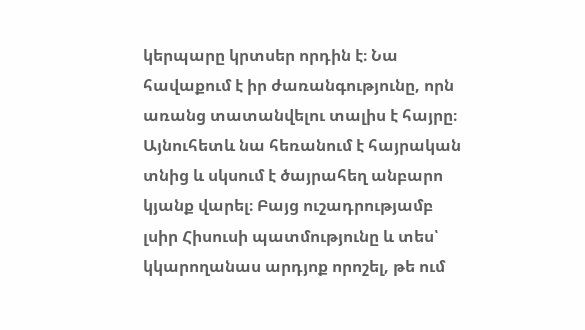կերպարը կրտսեր որդին է։ Նա հավաքում է իր ժառանգությունը, որն առանց տատանվելու տալիս է հայրը։ Այնուհետև նա հեռանում է հայրական տնից և սկսում է ծայրահեղ անբարո կյանք վարել։ Բայց ուշադրությամբ լսիր Հիսուսի պատմությունը և տես՝ կկարողանաս արդյոք որոշել, թե ում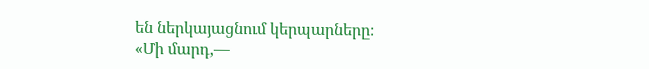են ներկայացնում կերպարները։
«Մի մարդ,—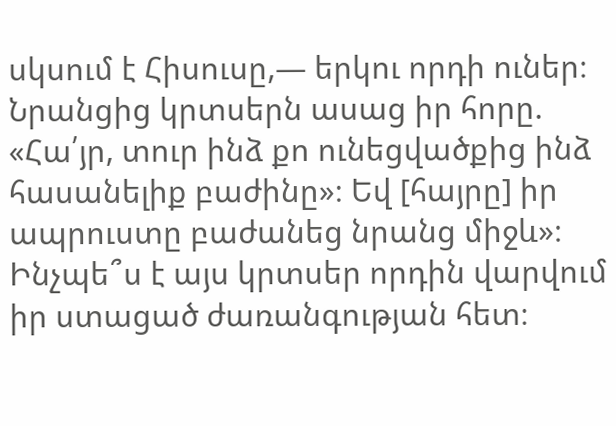սկսում է Հիսուսը,— երկու որդի ուներ։ Նրանցից կրտսերն ասաց իր հորը. «Հա՛յր, տուր ինձ քո ունեցվածքից ինձ հասանելիք բաժինը»։ Եվ [հայրը] իր ապրուստը բաժանեց նրանց միջև»։ Ինչպե՞ս է այս կրտսեր որդին վարվում իր ստացած ժառանգության հետ։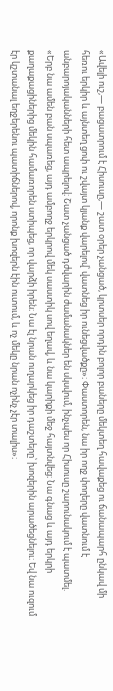«Ավելի ուշ,— բացատրում է Հիսուսը,— շատ օրեր չանցած, կրտսեր որդին բոլոր բաները մեկտեղ հավաքեց ու ճանապարհ ընկավ մի հեռու երկիր և այնտեղ ցոփ ու շվայտ կյանք վարելով՝ վատնեց իր ունեցվածքը»։ Փաստորեն, նա իր ողջ փողերը վատնում է անբարոյականների հետ ապրելով։ Շատ չանցած դժվարին ժամանակներ են սկսվում, ինչպես որ Հիսուսը շարունակում է պատմել.
«Երբ նա ամեն բան սպառեց, այդ ամբողջ երկրով մեկ սաստիկ սով եղավ, և նա կարիքի մեջ հայտնվեց։ Նա գնաց և այդ երկրի քաղաքացիներից մեկին համառորեն ստիպեց, որ վարձի իրեն։ Նա էլ նրան ուղարկեց իր դաշտերը՝ խոզերին արածեցնելու։ Եվ նա ուզում էր կշտանալ եղջերենու պատիճներով, որոնք խոզերն էին ուտում, և ոչ մեկը նրան ոչինչ չէր տալիս»։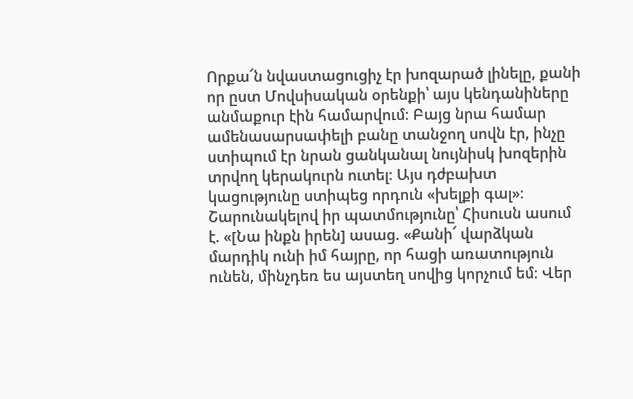Որքա՜ն նվաստացուցիչ էր խոզարած լինելը, քանի որ ըստ Մովսիսական օրենքի՝ այս կենդանիները անմաքուր էին համարվում։ Բայց նրա համար ամենասարսափելի բանը տանջող սովն էր, ինչը ստիպում էր նրան ցանկանալ նույնիսկ խոզերին տրվող կերակուրն ուտել։ Այս դժբախտ կացությունը ստիպեց որդուն «խելքի գալ»։
Շարունակելով իր պատմությունը՝ Հիսուսն ասում է. «[Նա ինքն իրեն] ասաց. «Քանի՜ վարձկան մարդիկ ունի իմ հայրը, որ հացի առատություն ունեն, մինչդեռ ես այստեղ սովից կորչում եմ։ Վեր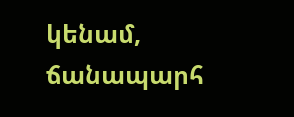կենամ, ճանապարհ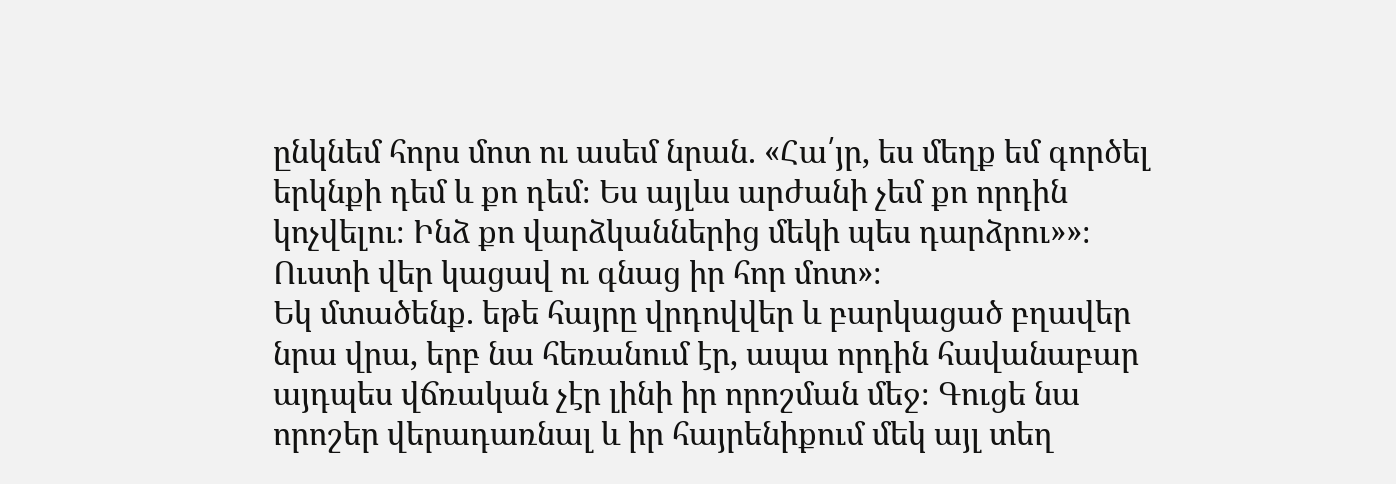ընկնեմ հորս մոտ ու ասեմ նրան. «Հա՛յր, ես մեղք եմ գործել երկնքի դեմ և քո դեմ։ Ես այլևս արժանի չեմ քո որդին կոչվելու։ Ինձ քո վարձկաններից մեկի պես դարձրու»»։ Ուստի վեր կացավ ու գնաց իր հոր մոտ»։
Եկ մտածենք. եթե հայրը վրդովվեր և բարկացած բղավեր նրա վրա, երբ նա հեռանում էր, ապա որդին հավանաբար այդպես վճռական չէր լինի իր որոշման մեջ։ Գուցե նա որոշեր վերադառնալ և իր հայրենիքում մեկ այլ տեղ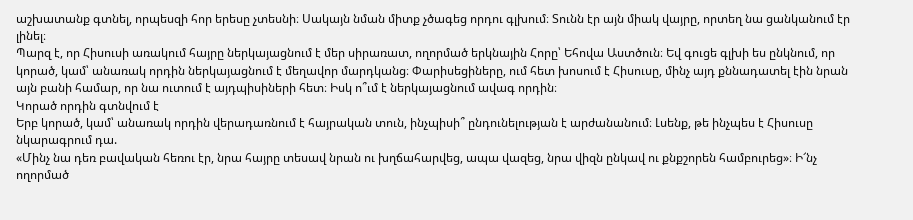աշխատանք գտնել, որպեսզի հոր երեսը չտեսնի։ Սակայն նման միտք չծագեց որդու գլխում։ Տունն էր այն միակ վայրը, որտեղ նա ցանկանում էր լինել։
Պարզ է, որ Հիսուսի առակում հայրը ներկայացնում է մեր սիրառատ, ողորմած երկնային Հորը՝ Եհովա Աստծուն։ Եվ գուցե գլխի ես ընկնում, որ կորած, կամ՝ անառակ որդին ներկայացնում է մեղավոր մարդկանց։ Փարիսեցիները, ում հետ խոսում է Հիսուսը, մինչ այդ քննադատել էին նրան այն բանի համար, որ նա ուտում է այդպիսիների հետ։ Իսկ ո՞ւմ է ներկայացնում ավագ որդին։
Կորած որդին գտնվում է
Երբ կորած, կամ՝ անառակ որդին վերադառնում է հայրական տուն, ինչպիսի՞ ընդունելության է արժանանում։ Լսենք, թե ինչպես է Հիսուսը նկարագրում դա.
«Մինչ նա դեռ բավական հեռու էր, նրա հայրը տեսավ նրան ու խղճահարվեց, ապա վազեց, նրա վիզն ընկավ ու քնքշորեն համբուրեց»։ Ի՜նչ ողորմած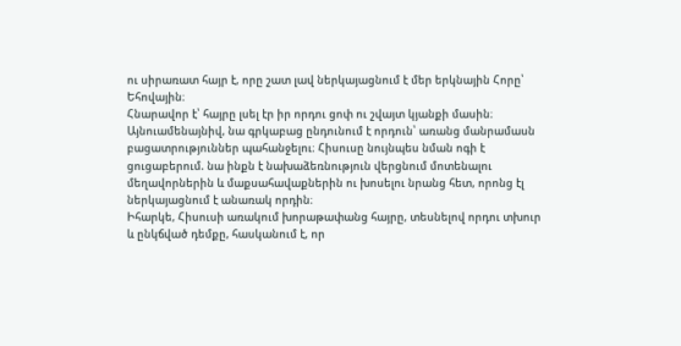ու սիրառատ հայր է, որը շատ լավ ներկայացնում է մեր երկնային Հորը՝ Եհովային։
Հնարավոր է՝ հայրը լսել էր իր որդու ցոփ ու շվայտ կյանքի մասին։ Այնուամենայնիվ, նա գրկաբաց ընդունում է որդուն՝ առանց մանրամասն բացատրություններ պահանջելու։ Հիսուսը նույնպես նման ոգի է ցուցաբերում. նա ինքն է նախաձեռնություն վերցնում մոտենալու մեղավորներին և մաքսահավաքներին ու խոսելու նրանց հետ, որոնց էլ ներկայացնում է անառակ որդին։
Իհարկե, Հիսուսի առակում խորաթափանց հայրը, տեսնելով որդու տխուր և ընկճված դեմքը, հասկանում է, որ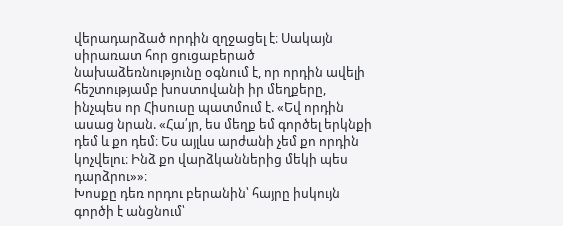վերադարձած որդին զղջացել է։ Սակայն սիրառատ հոր ցուցաբերած նախաձեռնությունը օգնում է, որ որդին ավելի հեշտությամբ խոստովանի իր մեղքերը, ինչպես որ Հիսուսը պատմում է. «Եվ որդին ասաց նրան. «Հա՛յր, ես մեղք եմ գործել երկնքի դեմ և քո դեմ։ Ես այլևս արժանի չեմ քո որդին կոչվելու։ Ինձ քո վարձկաններից մեկի պես դարձրու»»։
Խոսքը դեռ որդու բերանին՝ հայրը իսկույն գործի է անցնում՝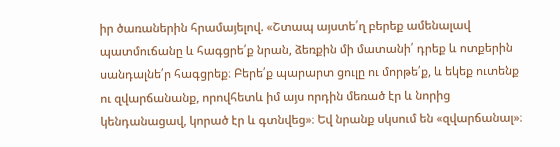իր ծառաներին հրամայելով. «Շտապ այստե՛ղ բերեք ամենալավ պատմուճանը և հագցրե՛ք նրան, ձեռքին մի մատանի՛ դրեք և ոտքերին սանդալնե՛ր հագցրեք։ Բերե՛ք պարարտ ցուլը ու մորթե՛ք, և եկեք ուտենք ու զվարճանանք, որովհետև իմ այս որդին մեռած էր և նորից կենդանացավ, կորած էր և գտնվեց»։ Եվ նրանք սկսում են «զվարճանալ»։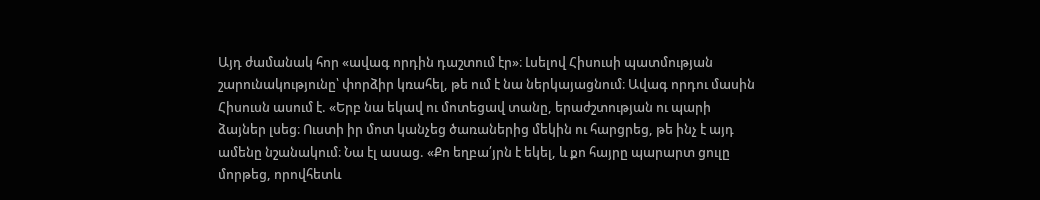Այդ ժամանակ հոր «ավագ որդին դաշտում էր»։ Լսելով Հիսուսի պատմության շարունակությունը՝ փորձիր կռահել, թե ում է նա ներկայացնում։ Ավագ որդու մասին Հիսուսն ասում է. «Երբ նա եկավ ու մոտեցավ տանը, երաժշտության ու պարի ձայներ լսեց։ Ուստի իր մոտ կանչեց ծառաներից մեկին ու հարցրեց, թե ինչ է այդ ամենը նշանակում։ Նա էլ ասաց. «Քո եղբա՛յրն է եկել, և քո հայրը պարարտ ցուլը մորթեց, որովհետև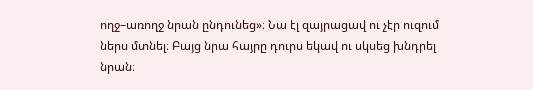ողջ–առողջ նրան ընդունեց»։ Նա էլ զայրացավ ու չէր ուզում ներս մտնել։ Բայց նրա հայրը դուրս եկավ ու սկսեց խնդրել նրան։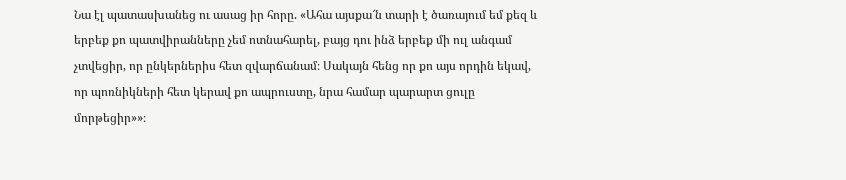Նա էլ պատասխանեց ու ասաց իր հորը. «Ահա այսքա՜ն տարի է ծառայում եմ քեզ և երբեք քո պատվիրանները չեմ ոտնահարել, բայց դու ինձ երբեք մի ուլ անգամ չտվեցիր, որ ընկերներիս հետ զվարճանամ։ Սակայն հենց որ քո այս որդին եկավ, որ պոռնիկների հետ կերավ քո ապրուստը, նրա համար պարարտ ցուլը մորթեցիր»»։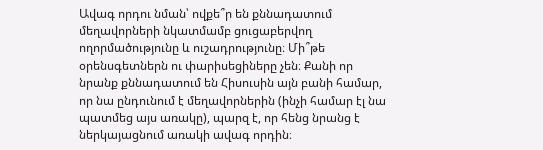Ավագ որդու նման՝ ովքե՞ր են քննադատում մեղավորների նկատմամբ ցուցաբերվող ողորմածությունը և ուշադրությունը։ Մի՞թե օրենսգետներն ու փարիսեցիները չեն։ Քանի որ նրանք քննադատում են Հիսուսին այն բանի համար, որ նա ընդունում է մեղավորներին (ինչի համար էլ նա պատմեց այս առակը), պարզ է, որ հենց նրանց է ներկայացնում առակի ավագ որդին։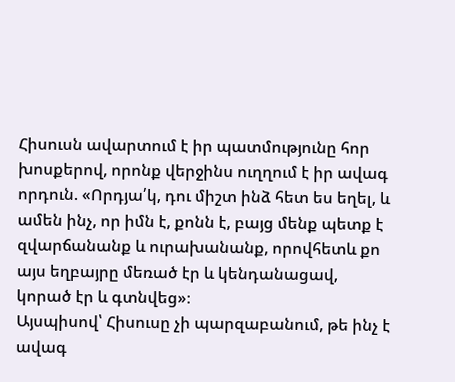Հիսուսն ավարտում է իր պատմությունը հոր խոսքերով, որոնք վերջինս ուղղում է իր ավագ որդուն. «Որդյա՛կ, դու միշտ ինձ հետ ես եղել, և ամեն ինչ, որ իմն է, քոնն է, բայց մենք պետք է զվարճանանք և ուրախանանք, որովհետև քո այս եղբայրը մեռած էր և կենդանացավ, կորած էր և գտնվեց»։
Այսպիսով՝ Հիսուսը չի պարզաբանում, թե ինչ է ավագ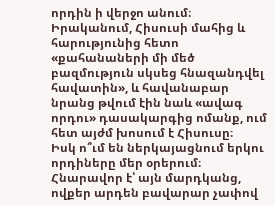որդին ի վերջո անում։ Իրականում, Հիսուսի մահից և հարությունից հետո «քահանաների մի մեծ բազմություն սկսեց հնազանդվել հավատին», և հավանաբար նրանց թվում էին նաև «ավագ որդու» դասակարգից ոմանք, ում հետ այժմ խոսում է Հիսուսը։
Իսկ ո՞ւմ են ներկայացնում երկու որդիները մեր օրերում։ Հնարավոր է՝ այն մարդկանց, ովքեր արդեն բավարար չափով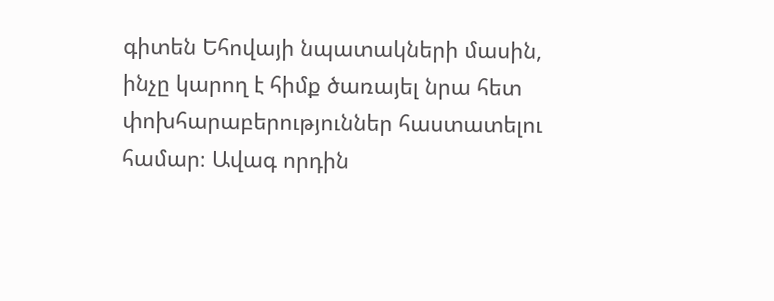գիտեն Եհովայի նպատակների մասին, ինչը կարող է հիմք ծառայել նրա հետ փոխհարաբերություններ հաստատելու համար։ Ավագ որդին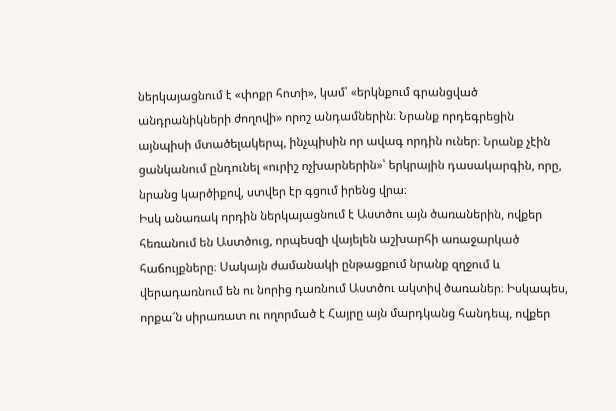ներկայացնում է «փոքր հոտի», կամ՝ «երկնքում գրանցված անդրանիկների ժողովի» որոշ անդամներին։ Նրանք որդեգրեցին այնպիսի մտածելակերպ, ինչպիսին որ ավագ որդին ուներ։ Նրանք չէին ցանկանում ընդունել «ուրիշ ոչխարներին»՝ երկրային դասակարգին, որը, նրանց կարծիքով, ստվեր էր գցում իրենց վրա։
Իսկ անառակ որդին ներկայացնում է Աստծու այն ծառաներին, ովքեր հեռանում են Աստծուց, որպեսզի վայելեն աշխարհի առաջարկած հաճույքները։ Սակայն ժամանակի ընթացքում նրանք զղջում և վերադառնում են ու նորից դառնում Աստծու ակտիվ ծառաներ։ Իսկապես, որքա՜ն սիրառատ ու ողորմած է Հայրը այն մարդկանց հանդեպ, ովքեր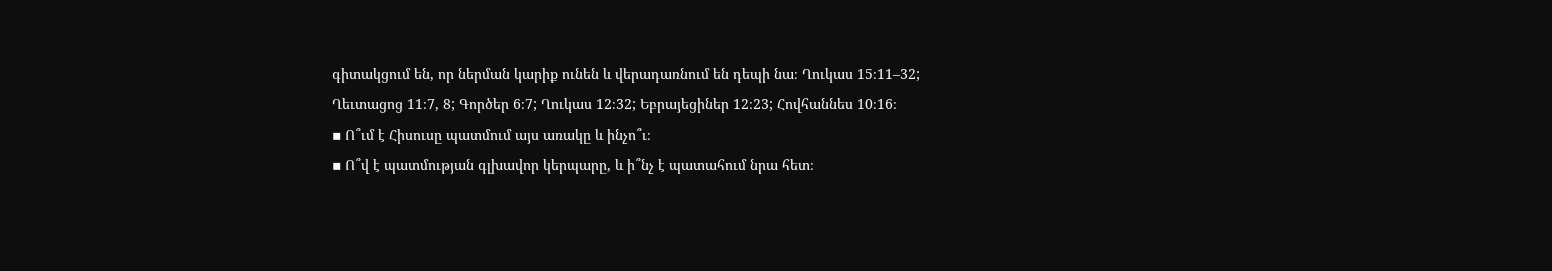գիտակցում են, որ ներման կարիք ունեն և վերադառնում են դեպի նա։ Ղուկաս 15։11–32; Ղեւտացոց 11։7, 8; Գործեր 6։7; Ղուկաս 12։32; Եբրայեցիներ 12։23; Հովհաննես 10։16։
▪ Ո՞ւմ է Հիսուսը պատմում այս առակը և ինչո՞ւ։
▪ Ո՞վ է պատմության գլխավոր կերպարը, և ի՞նչ է պատահում նրա հետ։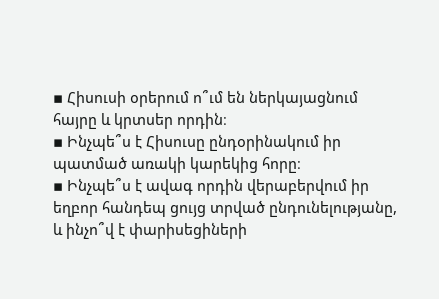▪ Հիսուսի օրերում ո՞ւմ են ներկայացնում հայրը և կրտսեր որդին։
▪ Ինչպե՞ս է Հիսուսը ընդօրինակում իր պատմած առակի կարեկից հորը։
▪ Ինչպե՞ս է ավագ որդին վերաբերվում իր եղբոր հանդեպ ցույց տրված ընդունելությանը, և ինչո՞վ է փարիսեցիների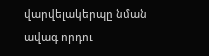վարվելակերպը նման ավագ որդու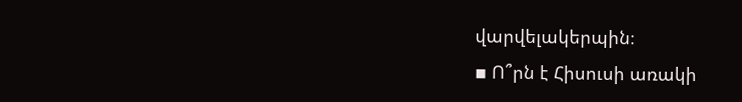վարվելակերպին։
▪ Ո՞րն է Հիսուսի առակի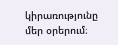կիրառությունը մեր օրերում։